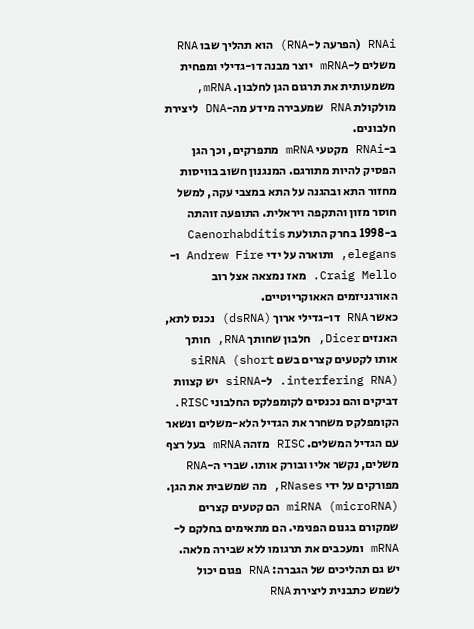RNAi (הפרעה ל-RNA) הוא תהליך שבו RNA משלים ל-mRNA יוצר מבנה דו-גדילי ומפחית משמעותית את תרגום הגן לחלבון. mRNA, מולקולת RNA שמעבירה מידע מה-DNA ליצירת חלבונים.
ב-RNAi מקטעי mRNA מתפרקים, וכך הגן הפסיק להיות מתורגם. המנגנון חשוב בוויסות מחזור התא ובהגנה על התא במצבי עקה, למשל חוסר מזון והתקפה ויראלית. התופעה זוהתה ב-1998 בחרק התולעת Caenorhabditis elegans, ותוארה על ידי Andrew Fire ו-Craig Mello. מאז נמצאה אצל רוב האורגניזמים האאוקריוטיים.
כאשר RNA דו-גדילי ארוך (dsRNA) נכנס לתא, האנזים Dicer, חלבון שחותך RNA, חותך אותו לקטעים קצרים בשם siRNA (short interfering RNA). ל-siRNA יש קצוות דביקים והם נכנסים לקומפלקס החלבוני RISC. הקומפלקס משחרר את הגדיל הלא-משלים ונשאר עם הגדיל המשלים. RISC מזהה mRNA בעל רצף משלים, נקשר אליו ובורק אותו. שברי ה-RNA מפורקים על ידי RNases, מה שמשבית את הגן.
miRNA (microRNA) הם קטעים קצרים שמקורם בגנום הפנימי. הם מתאימים בחלקם ל-mRNA ומעכבים את תרגומו ללא שבירה מלאה.
יש גם תהליכים של הגברה: RNA פגום יכול לשמש כתבנית ליצירת RNA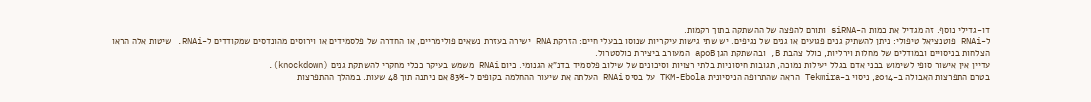דו-גדילי נוסף. זה מגדיל את כמות ה-siRNA ותורם להפצה של ההשתקה בתוך רקמות.
ל-RNAi פוטנציאל טיפולי: ניתן להשתיק גנים פגועים או גנים של נגיפים. יש שתי גישות עיקריות שנוסו בבעלי חיים: הזרקת RNA ישירה בעזרת נשאים פולימריים, או החדרה של פלסמידים או וירוסים מהונדסים שמקודדים ל-RNAi. שיטות אלה הראו הצלחות בניסויים ובמודלים של מחלות וירליות, כולל צהבת B, ובהשתקת הגן apoB המעורב ביצירת כולסטרול.
עדיין אין אישור סופי לשימוש בבני אדם בגלל יעילות נמוכה, תגובות חיסוניות בלתי רצויות וסיכונים של שילוב פלסמיד בדנ"א הגנומי. כיום RNAi משמש בעיקר ככלי מחקרי להשתקת גנים (knockdown).
בטרם התפרצות האבולה ב-2014, ניסוי ב-Tekmira הראה שהתרופה הניסיונית TKM-Ebola על בסיס RNAi העלתה את שיעור ההחלמה בקופים ל-83% אם ניתנה תוך 48 שעות. במהלך ההתפרצות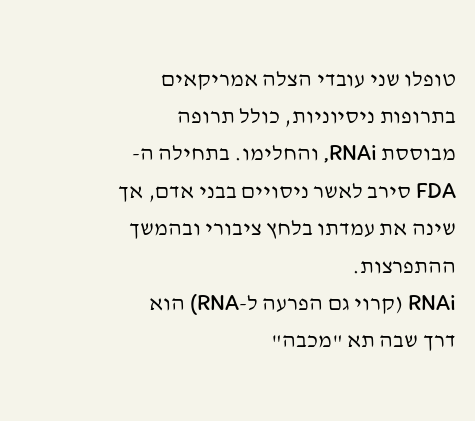טופלו שני עובדי הצלה אמריקאים בתרופות ניסיוניות, כולל תרופה מבוססת RNAi, והחלימו. בתחילה ה-FDA סירב לאשר ניסויים בבני אדם, אך שינה את עמדתו בלחץ ציבורי ובהמשך ההתפרצות.
RNAi (קרוי גם הפרעה ל-RNA) הוא דרך שבה תא "מכבה"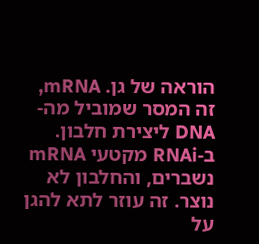הוראה של גן. mRNA, זה המסר שמוביל מה-DNA ליצירת חלבון.
ב-RNAi מקטעי mRNA נשברים, והחלבון לא נוצר. זה עוזר לתא להגן על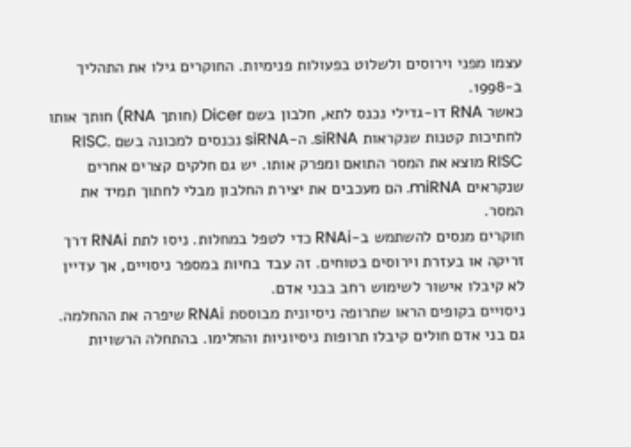עצמו מפני וירוסים ולשלוט בפעולות פנימיות. החוקרים גילו את התהליך ב-1998.
כאשר RNA דו-גדילי נכנס לתא, חלבון בשם Dicer (חותך RNA) חותך אותו לחתיכות קטנות שנקראות siRNA. ה-siRNA נכנסים למכונה בשם RISC. RISC מוצא את המסר התואם ומפרק אותו. יש גם חלקים קצרים אחרים שנקראים miRNA. הם מעכבים את יצירת החלבון מבלי לחתוך תמיד את המסר.
חוקרים מנסים להשתמש ב-RNAi כדי לטפל במחלות. ניסו לתת RNAi דרך זריקה או בעזרת וירוסים בטוחים. זה עבד בחיות במספר ניסויים, אך עדיין לא קיבלו אישור לשימוש רחב בבני אדם.
ניסויים בקופים הראו שתרופה ניסיונית מבוססת RNAi שיפרה את ההחלמה. גם בני אדם חולים קיבלו תרופות ניסיוניות והחלימו. בהתחלה הרשויות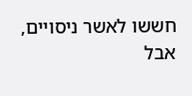חששו לאשר ניסויים, אבל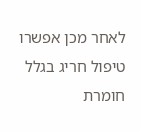לאחר מכן אפשרו טיפול חריג בגלל חומרת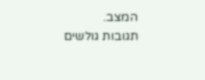המצב.
תגובות גולשים